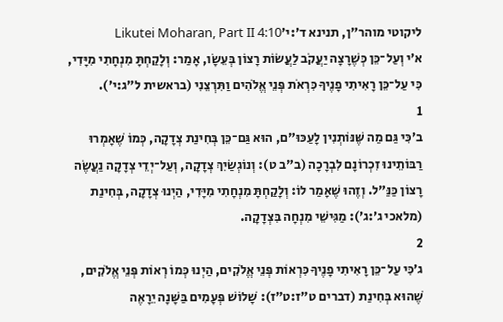ליקוטי מוהר"ן, תנינא ד׳:י׳Likutei Moharan, Part II 4:10
א׳י וְעַל־כֵּן כְּשֶׁרָצָה יַעֲקֹב לַעֲשׂוֹת רָצוֹן בְּעֵשָׂו, אָמַר: וְלָקַחְתָּ מִנְחָתִי מִיָּדִי, כִּי עַל־כֵּן רָאִיתִי פָנֶיךָ כִּרְאֹת פְּנֵי אֱלֹהִים וַתִּרְצֵנִי (בראשית ל״ג:י׳).
1
ב׳כִּי גַּם מַה שֶּׁנּוֹתְנִין לָעַכּוּ"ם, הוּא גַּם־כֵּן בְּחִינַת צְדָקָה, כְּמוֹ שֶׁאָמְרוּ רַבּוֹתֵינוּ זִכְרוֹנָם לִבְרָכָה (ב"ב ט): וְנוֹגְשַׂיִךְ צְדָקָה, וְעַל־יְדֵי צְדָקָה נַעֲשֶׂה רָצוֹן כַּנַּ"ל. וְזֶהוּ שֶׁאָמַר לוֹ: וְלָקַחְתָּ מִנְחָתִי מִיָּדִי, הַיְנוּ צְדָקָה, בְּחִינַת (מלאכי ג׳:ג׳): מַגִּישֵׁי מִנְחָה בִּצְדָקָה.
2
ג׳כִּי עַל־כֵּן רָאִיתִי פָנֶיךָ כִּרְאוֹת פְּנֵי אֱלֹקִים, הַיְנוּ כְּמוֹ רְאוֹת פְּנֵי אֱלֹקִים, שֶׁהוּא בְּחִינַת (דברים ט״ז:ט״ז): שָׁלוֹשׁ פְּעָמִים בַּשָּׁנָה יֵרָאֶה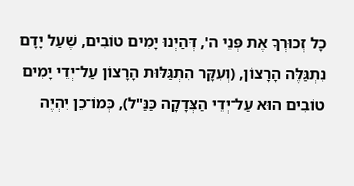כָל זְכוּרְךָ אֶת פְּנֵי ה', דְּהַיְנוּ יָמִים טוֹבִים, שֶׁעַל יָדָם נִתְגַּלֶּה הָרָצוֹן, (וְעִקָּר הִתְגַּלּוּת הָרָצוֹן עַל־יְדֵי יָמִים טוֹבִים הוּא עַל־יְדֵי הַצְּדָקָה כַּנַּ"ל), כְּמוֹ־כֵן יִהְיֶה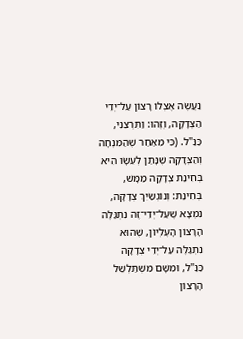נַעֲשֶׂה אֶצְלוֹ רָצוֹן עַל־יְדֵי הַצְּדָקָה, וְזֶהוּ: וַתִּרְצֵנִי, כַּנַּ"ל. (כִּי מֵאַחַר שֶׁהַמִּנְחָה וְהַצְּדָקָה שֶׁנָּתַן לְעֵשָׂו הִיא בְּחִינַת צְדָקָה מַמָּשׁ, בְּחִינַת: וְנוֹגְשַׂיִךְ צְדָקָה, נִמְצָא שֶׁעַל־יְדֵי־זֶה נִתְגַּלֶּה הָרָצוֹן הָעֶלְיוֹן, שֶׁהוּא נִתְגַּלֶּה עַל־יְדֵי צְדָקָה כַּנַּ"ל, וּמִשָּׁם מִשְׁתַּלְשֵׁל הָרָצוֹן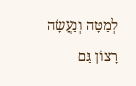לְמַטָּה וְנַעֲשָׂה רָצוֹן גַּם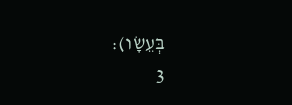בְּעֵשָׂו):
3